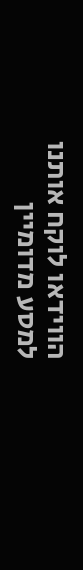הווידאו לוקח אותנו למסע מדומיין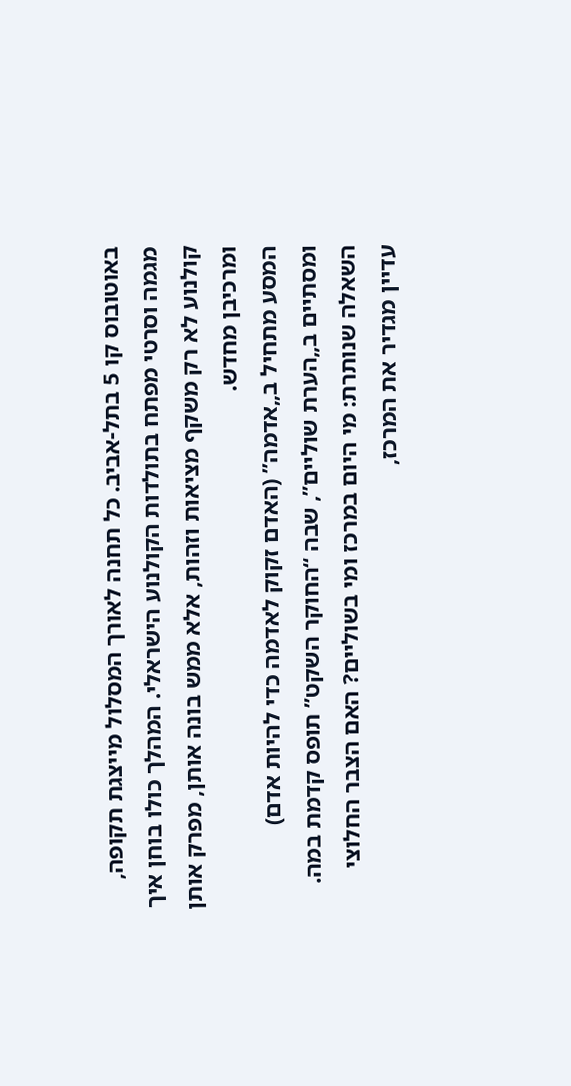באוטובוס קו 5 בתל-אביב. כל תחנה לאורך המסלול מייצגת תקופה, מגמה וסרטי מפתח בתולדות הקולנוע הישראלי. המהלך כולו בוחן איך קולנוע לא רק משקף מציאות וזהות, אלא ממש בונה אותן, מפרק אותן ומרכיבן מחדש.
המסע מתחיל ב„אדמה” (האדם זקוק לאדמה כדי להיות אדם) ומסתיים ב„הערת שוליים”, שבה “החוקר השקט” תופס קדמת במה. השאלה שנותרת: מי היום במרכז ומי בשוליים? האם הצבר החלוצי עדיין מגדיר את המרכז,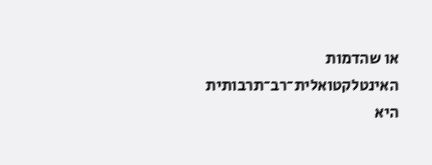או שהדמות האינטלקטואלית־רב־תרבותית היא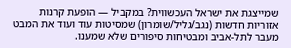שמייצגת את ישראל העכשווית? במקביל — הופעת קרנות אזוריות חדשות (נגב/גליל/שומרון) שמסיטות עוד ועוד את המבט מעבר לתל-אביב ומבטיחות סיפורים שלא שמענו.